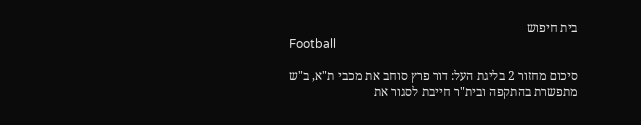בית חיפוש
Football

סיכום מחזור 2 בליגת העל: דור פרץ סוחב את מכבי ת"א, ב"ש מתפשרת בהתקפה ובית"ר חייבת לסגור את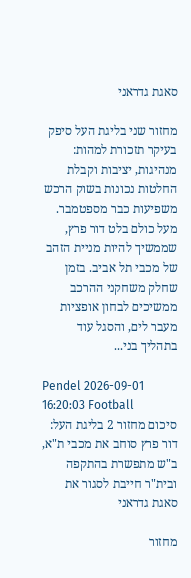סאגת גדראני

מחזור שני בליגת העל סיפק בעיקר תזכורת למהות: מנהיגות, יציבות וקבלת החלטות נכונות בשוק הרכש משפיעות כבר מספטמבר. מעל כולם בלט דור פרץ, שממשיך להיות מניית הזהב של מכבי תל אביב. בזמן שחלק משחקני ההרכב ממשיכים לבחון אופציות מעבר לים, והסגל עוד בתהליך בני...

Pendel 2026-09-01 16:20:03 Football
סיכום מחזור 2 בליגת העל: דור פרץ סוחב את מכבי ת"א, ב"ש מתפשרת בהתקפה ובית"ר חייבת לסגור את סאגת גדראני

מחזור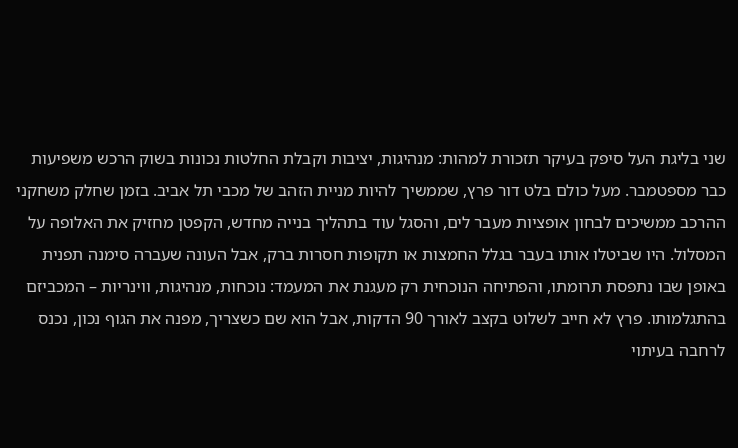שני בליגת העל סיפק בעיקר תזכורת למהות: מנהיגות, יציבות וקבלת החלטות נכונות בשוק הרכש משפיעות כבר מספטמבר. מעל כולם בלט דור פרץ, שממשיך להיות מניית הזהב של מכבי תל אביב. בזמן שחלק משחקני ההרכב ממשיכים לבחון אופציות מעבר לים, והסגל עוד בתהליך בנייה מחדש, הקפטן מחזיק את האלופה על המסלול. היו שביטלו אותו בעבר בגלל החמצות או תקופות חסרות ברק, אבל העונה שעברה סימנה תפנית באופן שבו נתפסת תרומתו, והפתיחה הנוכחית רק מעגנת את המעמד: נוכחות, מנהיגות, ווינריות – המכביזם בהתגלמותו. פרץ לא חייב לשלוט בקצב לאורך 90 הדקות, אבל הוא שם כשצריך, מפנה את הגוף נכון, נכנס לרחבה בעיתוי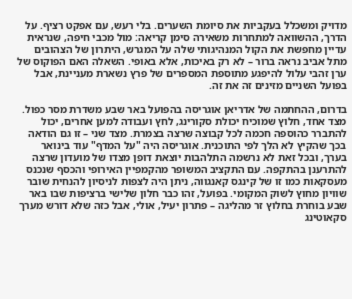מדויק ומשכלל בעקביות את סיומת השערים. בלי רעש, עם אפקט רציף. על הדרך, ההשוואה למתחרות משאירה סימן קריאה: מול מכבי חיפה, שנראית עדיין מחפשת את הקול המנהיגותי שלה על המגרש, היתרון של הצהובים מתל אביב נראה ברור – לא רק באיכות, אלא באופי. השאלה האם הפוקוס של ערן זהבי עלול להיפגע מתוספת המספרים של פרץ נשארת מעניינת, אבל בפועל השניים מזינים זה את זה.

בדרום, ההחתמה של אדריאן אוגריסה בהפועל באר שבע משדרת מסר כפול. מצד אחד, חלוץ שמוכיח יכולת סקורינג, לחץ ועבודה למען אחרים, יכול להתברר כהוספה חכמה לכל קבוצה שרצה בצמרת. מצד שני – זו גם הודאה בכך שהקיץ לא הלך לפי התוכנית. אוגריסה היה "על המדף" עוד בינואר בערך, ובכל זאת לא נרשמה התלהבות יוצאת דופן מצדו של מועדון שרצה להתרענן בהתקפה. עם התקציב המשופר מהקמפיין האירופי והכסף שנכנס מעסקאות כמו זו של קינגס קאנגווה, ניתן היה לצפות לניסיון להנחית שובר שוויון מחוץ לשוק המקומי. בפועל, זהו כבר חלון שלישי ברציפות שבו באר שבע בוחרת בחלוץ זר מהליגה – פתרון יעיל, אולי, אבל כזה שלא דורש מערך סקאוטינג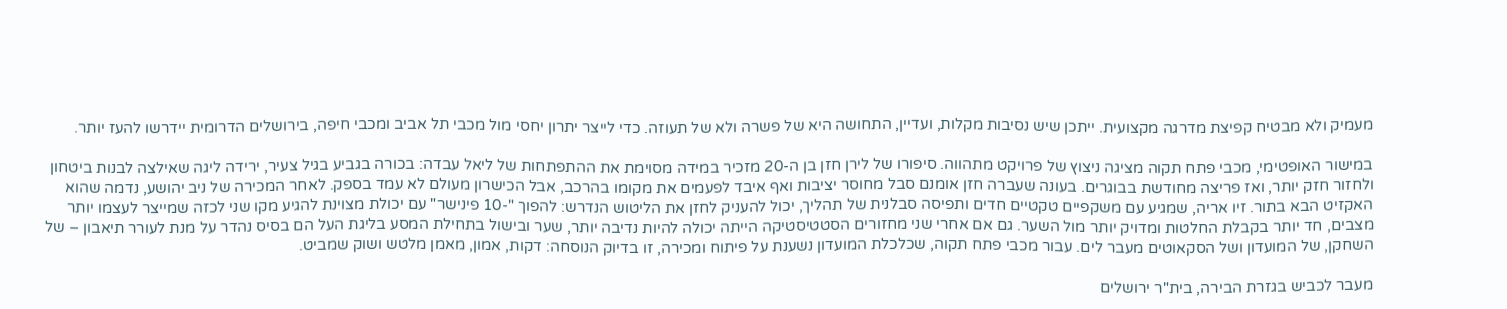מעמיק ולא מבטיח קפיצת מדרגה מקצועית. ייתכן שיש נסיבות מקלות, ועדיין, התחושה היא של פשרה ולא של תעוזה. כדי לייצר יתרון יחסי מול מכבי תל אביב ומכבי חיפה, בירושלים הדרומית יידרשו להעז יותר.

במישור האופטימי, מכבי פתח תקוה מציגה ניצוץ של פרויקט מתהווה. סיפורו של לירן חזן בן ה-20 מזכיר במידה מסוימת את ההתפתחות של ליאל עבדה: בכורה בגביע בגיל צעיר, ירידה ליגה שאילצה לבנות ביטחון ולחזור חזק יותר, ואז פריצה מחודשת בבוגרים. בעונה שעברה חזן אומנם סבל מחוסר יציבות ואף איבד לפעמים את מקומו בהרכב, אבל הכישרון מעולם לא עמד בספק. לאחר המכירה של ניב יהושע, נדמה שהוא האקזיט הבא בתור. זיו אריה, שמגיע עם משקפיים טקטיים חדים ותפיסה סבלנית של תהליך, יכול להעניק לחזן את הליטוש הנדרש: להפוך "-10 פינישר" עם יכולת מצוינת להגיע מקו שני לכזה שמייצר לעצמו יותר מצבים, חד יותר בקבלת החלטות ומדויק יותר מול השער. גם אם אחרי שני מחזורים הסטטיסטיקה הייתה יכולה להיות נדיבה יותר, שער ובישול בתחילת המסע בליגת העל הם בסיס נהדר על מנת לעורר תיאבון – של השחקן, של המועדון ושל הסקאוטים מעבר לים. עבור מכבי פתח תקוה, שכלכלת המועדון נשענת על פיתוח ומכירה, זו בדיוק הנוסחה: דקות, אמון, מאמן מלטש ושוק שמביט.

מעבר לכביש בגזרת הבירה, בית"ר ירושלים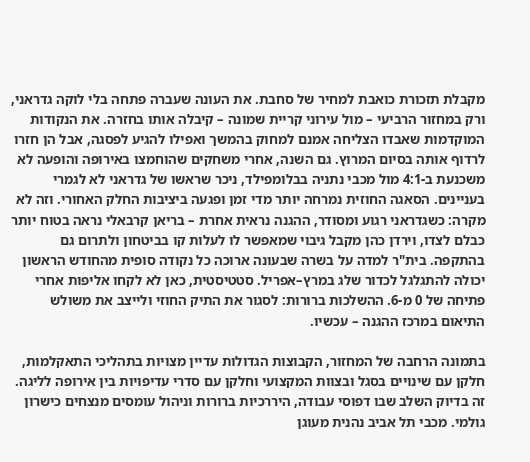מקבלת תזכורת כואבת למחיר של סחבת. את העונה שעברה פתחה בלי לוקה גדראני, ורק במחזור הרביעי – מול עירוני קריית שמונה – קיבלה אותו בחזרה. את הנקודות המוקדמות שאבדו הצליחה אמנם למחוק בהמשך ואפילו להגיע לפסגה, אבל הן חזרו לרדוף אותה בסיום המרוץ. גם השנה, אחרי משחקים שהוחמצו באירופה והופעה לא משכנעת ב-4:1 מול מכבי נתניה בבלומפילד, ניכר שראשו של גדראני לא לגמרי בעניינים. הסאגה החוזית נמרחה יותר מדי זמן ופגעה ביציבות החלק האחורי. וזה לא מקרה: כשגדראני רגוע ומסודר, ההגנה נראית אחרת – בריאן קרבאלי נראה בטוח יותר כבלם לצדו, וירדן כהן מקבל גיבוי שמאפשר לו לעלות קו בביטחון ולתרום גם בהתקפה. בית"ר למדה על בשרה שבעונה ארוכה כל נקודה סופית מהחודש הראשון יכולה להתגלגל לכדור שלג במרץ–אפריל. סטטיסטית, כאן לא לקחו אליפות אחרי פתיחה של 0 מ-6. ההשלכות ברורות: לסגור את התיק החוזי ולייצב את משולש התיאום במרכז ההגנה – עכשיו.

בתמונה הרחבה של המחזור, הקבוצות הגדולות עדיין מצויות בתהליכי התאקלמות, חלקן עם שינויים בסגל ובצוות המקצועי וחלקן עם סדרי עדיפויות בין אירופה לליגה. זה בדיוק השלב שבו דפוסי עבודה, היררכיות ברורות וניהול עומסים מנצחים כישרון גולמי. מכבי תל אביב נהנית מעוגן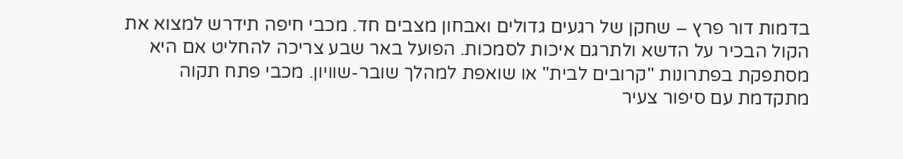בדמות דור פרץ – שחקן של רגעים גדולים ואבחון מצבים חד. מכבי חיפה תידרש למצוא את הקול הבכיר על הדשא ולתרגם איכות לסמכות. הפועל באר שבע צריכה להחליט אם היא מסתפקת בפתרונות "קרובים לבית" או שואפת למהלך שובר-שוויון. מכבי פתח תקוה מתקדמת עם סיפור צעיר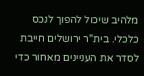מלהיב שיכול להפוך לנכס כלכלי. בית"ר ירושלים חייבת לסדר את העניינים מאחור כדי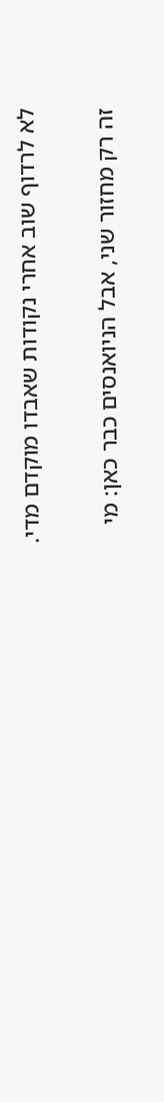לא לרדוף שוב אחרי נקודות שאבדו מוקדם מדי.

זה רק מחזור שני, אבל הניואנסים כבר כאן: מי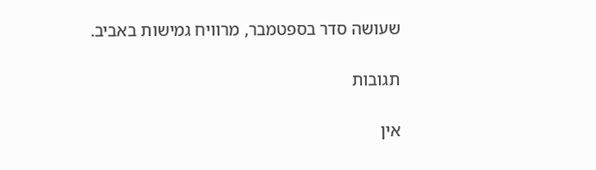שעושה סדר בספטמבר, מרוויח גמישות באביב.

תגובות

אין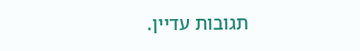תגובות עדיין.